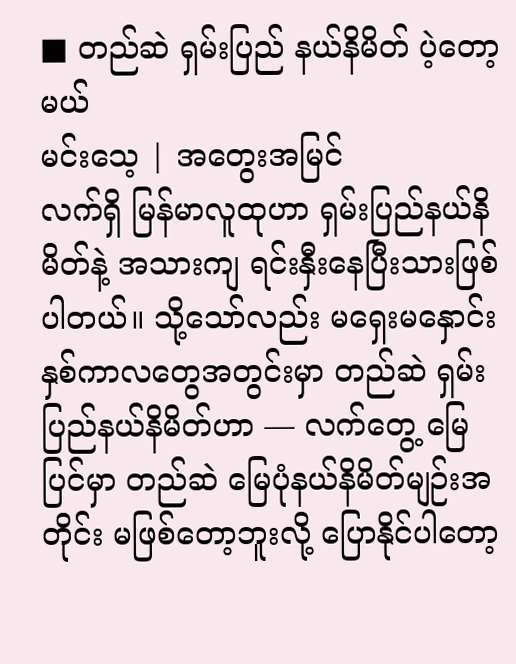■ တည်ဆဲ ရှမ်းပြည် နယ်နိမိတ် ပဲ့တော့မယ်
မင်းသေ့ | အတွေးအမြင်
လက်ရှိ မြန်မာလူထုဟာ ရှမ်းပြည်နယ်နိမိတ်နဲ့ အသားကျ ရင်းနှီးနေပြီးသားဖြစ်ပါတယ်။ သို့သော်လည်း မရှေးမနှောင်း နှစ်ကာလတွေအတွင်းမှာ တည်ဆဲ ရှမ်းပြည်နယ်နိမိတ်ဟာ — လက်တွေ့ မြေပြင်မှာ တည်ဆဲ မြေပုံနယ်နိမိတ်မျဉ်းအတိုင်း မဖြစ်တော့ဘူးလို့ ပြောနိုင်ပါတော့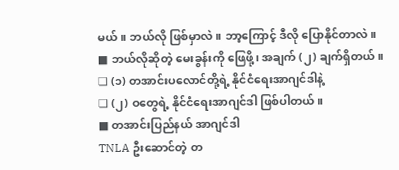မယ်။ ဘယ်လို ဖြစ်မှာလဲ။ ဘာ့ကြောင့် ဒီလို ပြောနိုင်တာလဲ။
■ ဘယ်လိုဆိုတဲ့ မေးခွန်းကို ဖြေဖို့၊ အချက် (၂) ချက်ရှိတယ်။
❏ (၁) တအာင်းပလောင်တို့ရဲ့ နိုင်ငံရေးအာဂျင်ဒါနဲ့
❏ (၂) ဝတွေရဲ့ နိုင်ငံရေးအာဂျင်ဒါ ဖြစ်ပါတယ်။
■ တအာင်းပြည်နယ် အာဂျင်ဒါ
TNLA ဦးဆောင်တဲ့ တ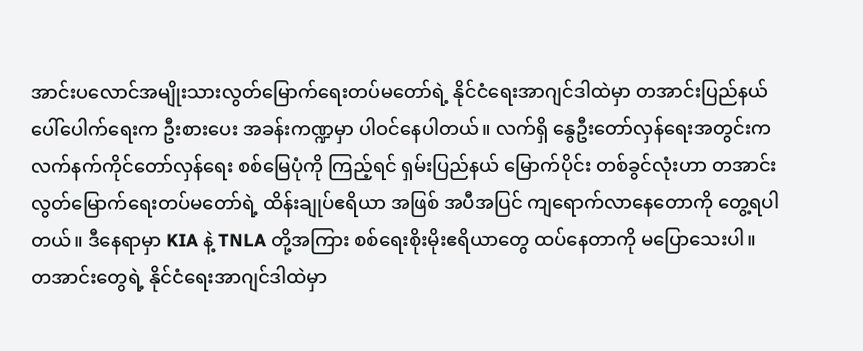အာင်းပလောင်အမျိုးသားလွတ်မြောက်ရေးတပ်မတော်ရဲ့ နိုင်ငံရေးအာဂျင်ဒါထဲမှာ တအာင်းပြည်နယ် ပေါ်ပေါက်ရေးက ဦးစားပေး အခန်းကဏ္ဍမှာ ပါဝင်နေပါတယ်။ လက်ရှိ နွေဦးတော်လှန်ရေးအတွင်းက လက်နက်ကိုင်တော်လှန်ရေး စစ်မြေပုံကို ကြည့်ရင် ရှမ်းပြည်နယ် မြောက်ပိုင်း တစ်ခွင်လုံးဟာ တအာင်းလွတ်မြောက်ရေးတပ်မတော်ရဲ့ ထိန်းချုပ်ဧရိယာ အဖြစ် အပီအပြင် ကျရောက်လာနေတောကို တွေ့ရပါတယ်။ ဒီနေရာမှာ KIA နဲ့ TNLA တို့အကြား စစ်ရေးစိုးမိုးဧရိယာတွေ ထပ်နေတာကို မပြောသေးပါ။ တအာင်းတွေရဲ့ နိုင်ငံရေးအာဂျင်ဒါထဲမှာ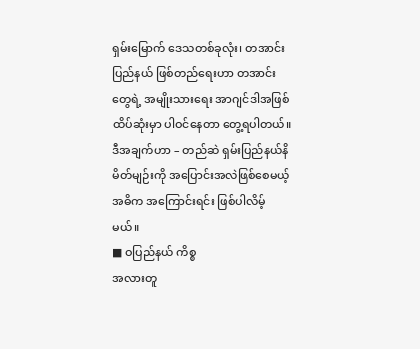ရှမ်းမြောက် ဒေသတစ်ခုလုံး၊ တအာင်းပြည်နယ် ဖြစ်တည်ရေးဟာ တအာင်းတွေရဲ့ အမျိုးသားရေး အာဂျင်ဒါအဖြစ် ထိပ်ဆုံးမှာ ပါဝင်နေတာ တွေ့ရပါတယ်။ ဒီအချက်ဟာ – တည်ဆဲ ရှမ်းပြည်နယ်နိမိတ်မျဉ်းကို အပြောင်းအလဲဖြစ်စေမယ့် အဓိက အကြောင်းရင်း ဖြစ်ပါလိမ့်မယ်။
■ ဝပြည်နယ် ကိစ္စ
အလားတူ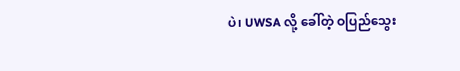ပဲ၊ UWSA လို့ ခေါ်တဲ့ ဝပြည်သွေး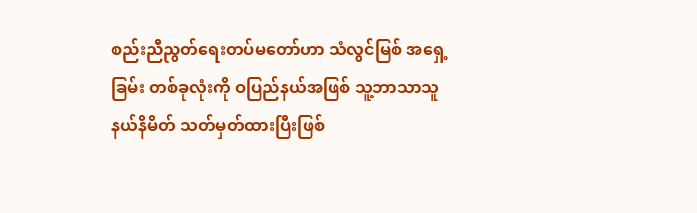စည်းညီညွတ်ရေးတပ်မတော်ဟာ သံလွင်မြစ် အရှေ့ခြမ်း တစ်ခုလုံးကို ဝပြည်နယ်အဖြစ် သူ့ဘာသာသူ နယ်နိမိတ် သတ်မှတ်ထားပြီးဖြစ်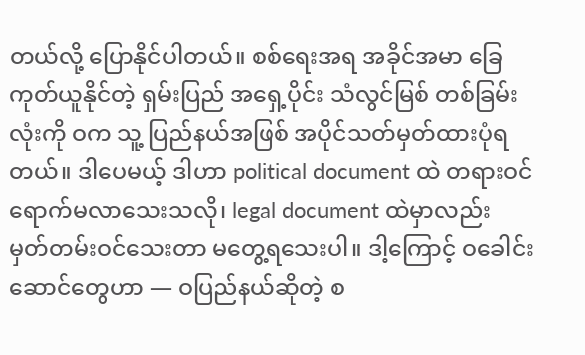တယ်လို့ ပြောနိုင်ပါတယ်။ စစ်ရေးအရ အခိုင်အမာ ခြေကုတ်ယူနိုင်တဲ့ ရှမ်းပြည် အရှေ့ပိုင်း သံလွင်မြစ် တစ်ခြမ်းလုံးကို ဝက သူ့ ပြည်နယ်အဖြစ် အပိုင်သတ်မှတ်ထားပုံရတယ်။ ဒါပေမယ့် ဒါဟာ political document ထဲ တရားဝင် ရောက်မလာသေးသလို၊ legal document ထဲမှာလည်း မှတ်တမ်းဝင်သေးတာ မတွေ့ရသေးပါ။ ဒါ့ကြောင့် ဝခေါင်းဆောင်တွေဟာ — ဝပြည်နယ်ဆိုတဲ့ စ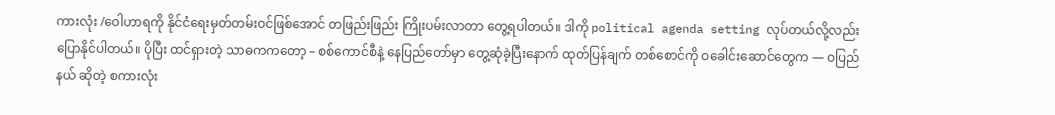ကားလုံး /ဝေါဟာရကို နိုင်ငံရေးမှတ်တမ်းဝင်ဖြစ်အောင် တဖြည်းဖြည်း ကြိုးပမ်းလာတာ တွေ့ရပါတယ်။ ဒါကို political agenda setting လုပ်တယ်လို့လည်း ပြောနိုင်ပါတယ်။ ပိုပြီး ထင်ရှားတဲ့ သာဓကကတော့ – စစ်ကောင်စီနဲ့ နေပြည်တော်မှာ တွေ့ဆုံခဲ့ပြီးနောက် ထုတ်ပြန်ချက် တစ်စောင်ကို ဝခေါင်းဆောင်တွေက — ဝပြည်နယ် ဆိုတဲ့ စကားလုံး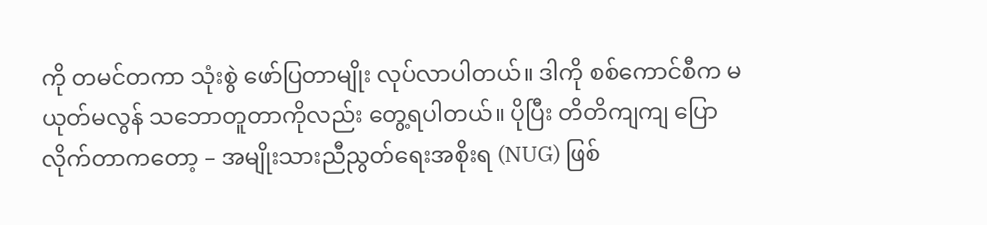ကို တမင်တကာ သုံးစွဲ ဖော်ပြတာမျိုး လုပ်လာပါတယ်။ ဒါကို စစ်ကောင်စီက မယုတ်မလွန် သဘောတူတာကိုလည်း တွေ့ရပါတယ်။ ပိုပြီး တိတိကျကျ ပြောလိုက်တာကတော့ – အမျိုးသားညီညွတ်ရေးအစိုးရ (NUG) ဖြစ်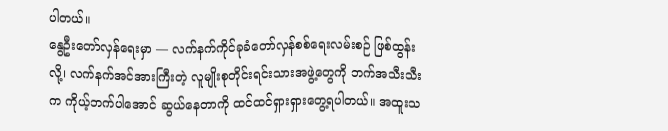ပါတယ်။
နွေဦးတော်လှန်ရေးမှာ — လက်နက်ကိုင်ခုခံတော်လှန်စစ်ရေးလမ်းစဉ် ဖြစ်ထွန်းလို့၊ လက်နက်အင်အားကြီးတဲ့ လူမျိုးစုတိုင်းရင်းသားအဖွဲ့တွေကို ဘက်အသီးသီးက ကိုယ့်ဘက်ပါအောင် ဆွယ်နေတာကို ထင်ထင်ရှားရှားတွေ့ရပါတယ်။ အထူးသ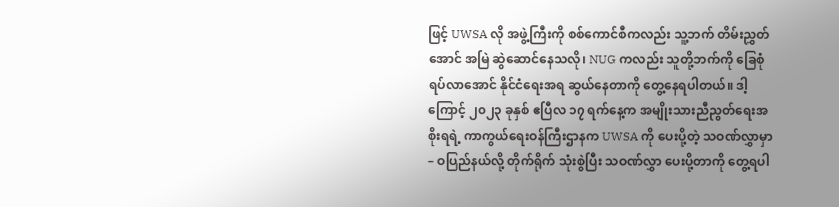ဖြင့် UWSA လို အဖွဲ့ကြီးကို စစ်ကောင်စီကလည်း သူ့ဘက် တိမ်းညွှတ်အောင် အမြဲ ဆွဲဆောင်နေသလို၊ NUG ကလည်း သူတို့ဘက်ကို ခြေစုံရပ်လာအောင် နိုင်ငံရေးအရ ဆွယ်နေတာကို တွေ့နေရပါတယ်။ ဒါ့ကြောင့် ၂၀၂၃ ခုနှစ် ဧပြီလ ၁၇ ရက်နေ့က အမျိုးသားညီညွတ်ရေးအစိုးရရဲ့ ကာကွယ်ရေးဝန်ကြီးဌာနက UWSA ကို ပေးပို့တဲ့ သဝဏ်လွှာမှာ – ဝပြည်နယ်လို့ တိုက်ရိုက် သုံးစွဲပြီး သဝဏ်လွှာ ပေးပို့တာကို တွေ့ရပါ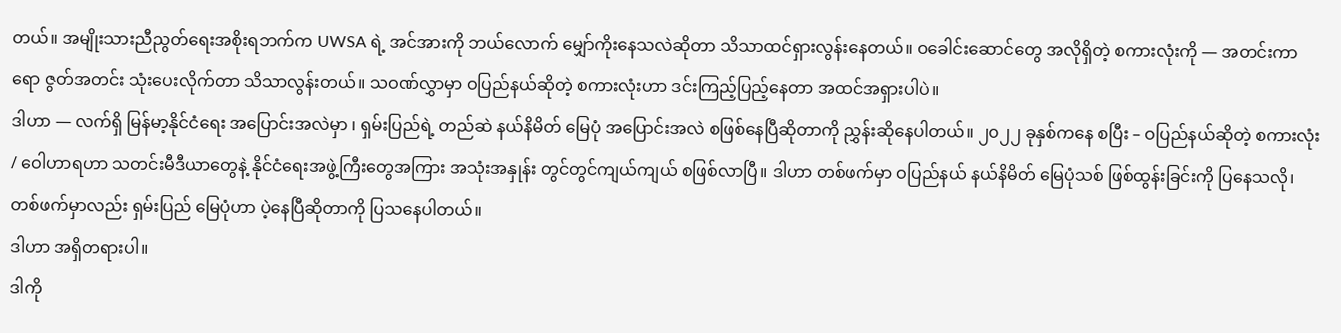တယ်။ အမျိုးသားညီညွတ်ရေးအစိုးရဘက်က UWSA ရဲ့ အင်အားကို ဘယ်လောက် မျှော်ကိုးနေသလဲဆိုတာ သိသာထင်ရှားလွန်းနေတယ်။ ဝခေါင်းဆောင်တွေ အလိုရှိတဲ့ စကားလုံးကို — အတင်းကာရော ဇွတ်အတင်း သုံးပေးလိုက်တာ သိသာလွန်းတယ်။ သဝဏ်လွှာမှာ ဝပြည်နယ်ဆိုတဲ့ စကားလုံးဟာ ဒင်းကြည့်ပြည့်နေတာ အထင်အရှားပါပဲ။
ဒါဟာ — လက်ရှိ မြန်မာ့နိုင်ငံရေး အပြောင်းအလဲမှာ ၊ ရှမ်းပြည်ရဲ့ တည်ဆဲ နယ်နိမိတ် မြေပုံ အပြောင်းအလဲ စဖြစ်နေပြီဆိုတာကို ညွှန်းဆိုနေပါတယ်။ ၂၀၂၂ ခုနှစ်ကနေ စပြီး – ဝပြည်နယ်ဆိုတဲ့ စကားလုံး / ဝေါဟာရဟာ သတင်းမီဒီယာတွေနဲ့ နိုင်ငံရေးအဖွဲ့ကြီးတွေအကြား အသုံးအနှုန်း တွင်တွင်ကျယ်ကျယ် စဖြစ်လာပြီ။ ဒါဟာ တစ်ဖက်မှာ ဝပြည်နယ် နယ်နိမိတ် မြေပုံသစ် ဖြစ်ထွန်းခြင်းကို ပြနေသလို၊ တစ်ဖက်မှာလည်း ရှမ်းပြည် မြေပုံဟာ ပဲ့နေပြီဆိုတာကို ပြသနေပါတယ်။
ဒါဟာ အရှိတရားပါ။
ဒါကို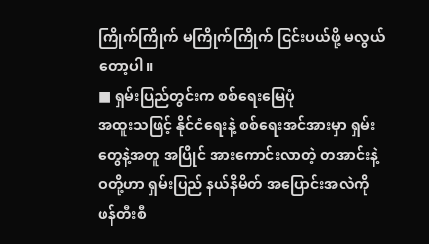ကြိုက်ကြိုက် မကြိုက်ကြိုက် ငြင်းပယ်ဖို့ မလွယ်တော့ပါ။
■ ရှမ်းပြည်တွင်းက စစ်ရေးမြေပုံ
အထူးသဖြင့် နိုင်ငံရေးနဲ့ စစ်ရေးအင်အားမှာ ရှမ်းတွေနဲ့အတူ အပြိုင် အားကောင်းလာတဲ့ တအာင်းနဲ့ ဝတို့ဟာ ရှမ်းပြည် နယ်နိမိတ် အပြောင်းအလဲကို ဖန်တီးစီ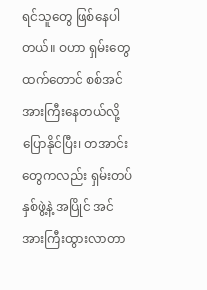ရင်သူတွေ ဖြစ်နေပါတယ်။ ဝဟာ ရှမ်းတွေထက်တောင် စစ်အင်အားကြီးနေတယ်လို့ ပြောနိုင်ပြီး၊ တအာင်းတွေကလည်း ရှမ်းတပ် နှစ်ဖွဲ့နဲ့ အပြိုင် အင်အားကြီးထွားလာတာ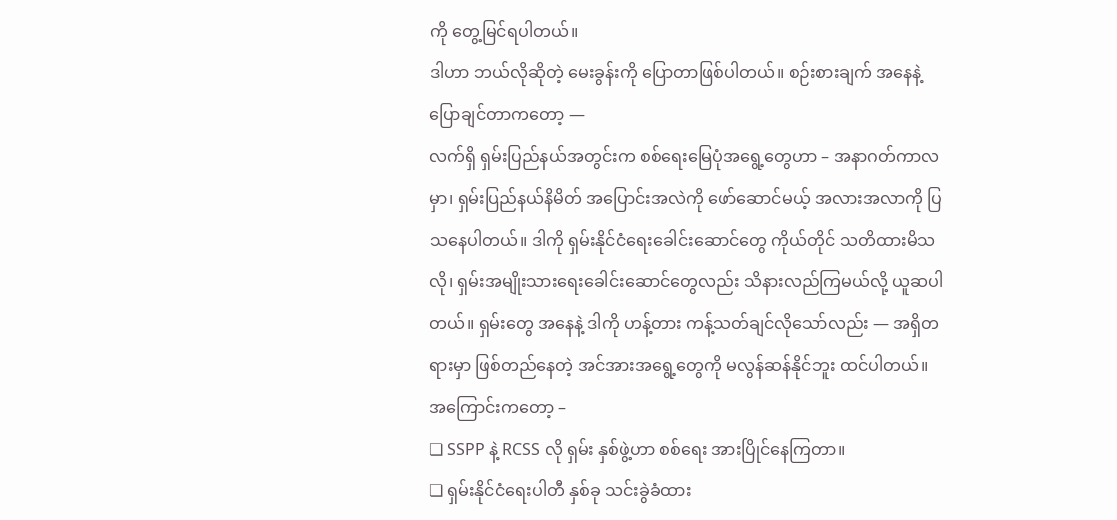ကို တွေ့မြင်ရပါတယ်။
ဒါဟာ ဘယ်လိုဆိုတဲ့ မေးခွန်းကို ပြောတာဖြစ်ပါတယ်။ စဉ်းစားချက် အနေနဲ့ ပြောချင်တာကတော့ —
လက်ရှိ ရှမ်းပြည်နယ်အတွင်းက စစ်ရေးမြေပုံအရွေ့တွေဟာ – အနာဂတ်ကာလမှာ၊ ရှမ်းပြည်နယ်နိမိတ် အပြောင်းအလဲကို ဖော်ဆောင်မယ့် အလားအလာကို ပြသနေပါတယ်။ ဒါကို ရှမ်းနိုင်ငံရေးခေါင်းဆောင်တွေ ကိုယ်တိုင် သတိထားမိသလို၊ ရှမ်းအမျိုးသားရေးခေါင်းဆောင်တွေလည်း သိနားလည်ကြမယ်လို့ ယူဆပါတယ်။ ရှမ်းတွေ အနေနဲ့ ဒါကို ဟန့်တား ကန့်သတ်ချင်လိုသော်လည်း — အရှိတရားမှာ ဖြစ်တည်နေတဲ့ အင်အားအရွေ့တွေကို မလွန်ဆန်နိုင်ဘူး ထင်ပါတယ်။
အကြောင်းကတော့ –
❏ SSPP နဲ့ RCSS လို ရှမ်း နှစ်ဖွဲ့ဟာ စစ်ရေး အားပြိုင်နေကြတာ။
❏ ရှမ်းနိုင်ငံရေးပါတီ နှစ်ခု သင်းခွဲခံထား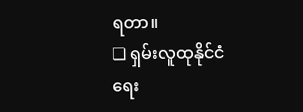ရတာ။
❏ ရှမ်းလူထုနိုင်ငံရေး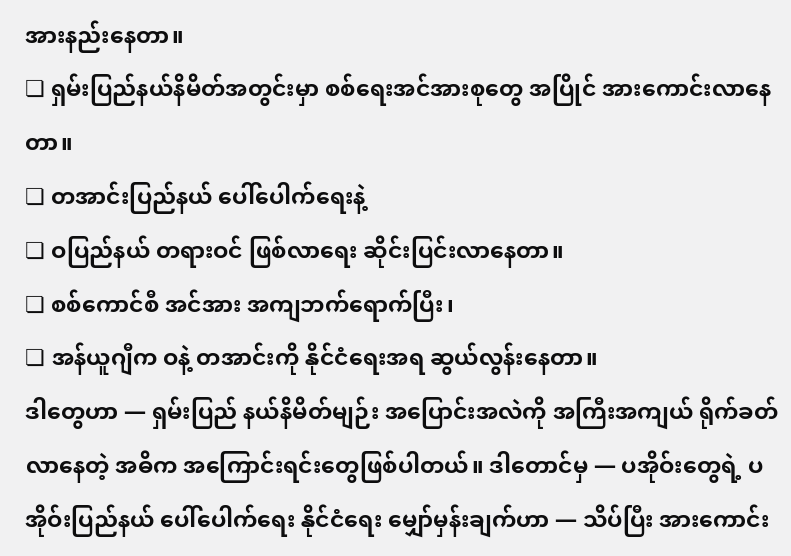အားနည်းနေတာ။
❏ ရှမ်းပြည်နယ်နိမိတ်အတွင်းမှာ စစ်ရေးအင်အားစုတွေ အပြိုင် အားကောင်းလာနေတာ။
❏ တအာင်းပြည်နယ် ပေါ်ပေါက်ရေးနဲ့
❏ ဝပြည်နယ် တရားဝင် ဖြစ်လာရေး ဆိုင်းပြင်းလာနေတာ။
❏ စစ်ကောင်စီ အင်အား အကျဘက်ရောက်ပြီး၊
❏ အန်ယူဂျီက ဝနဲ့ တအာင်းကို နိုင်ငံရေးအရ ဆွယ်လွန်းနေတာ။
ဒါတွေဟာ — ရှမ်းပြည် နယ်နိမိတ်မျဉ်း အပြောင်းအလဲကို အကြီးအကျယ် ရိုက်ခတ်လာနေတဲ့ အဓိက အကြောင်းရင်းတွေဖြစ်ပါတယ်။ ဒါတောင်မှ — ပအိုဝ်းတွေရဲ့ ပအိုဝ်းပြည်နယ် ပေါ်ပေါက်ရေး နိုင်ငံရေး မျှော်မှန်းချက်ဟာ — သိပ်ပြီး အားကောင်း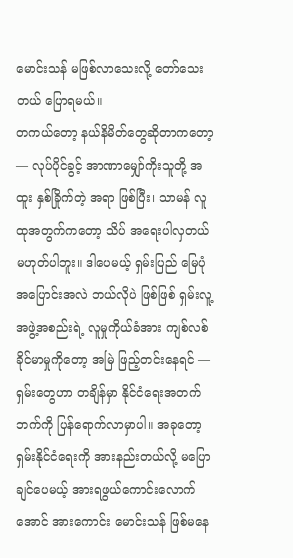မောင်းသန် မဖြစ်လာသေးလို့ တော်သေးတယ် ပြောရမယ်။
တကယ်တော့ နယ်နိမိတ်တွေဆိုတာကတော့ — လုပ်ပိုင်ခွင့် အာဏာမျှော်ကိုးသူတို့ အထူး နှစ်ခြိုက်တဲ့ အရာ ဖြစ်ပြီး၊ သာမန် လူထုအတွက်ကတော့ သိပ် အရေးပါလှတယ် မဟုတ်ပါဘူး။ ဒါပေမယ့် ရှမ်းပြည် မြေပုံ အပြောင်းအလဲ ဘယ်လိုပဲ ဖြစ်ဖြစ် ရှမ်းလူ့အဖွဲ့အစည်းရဲ့ လူမှုကိုယ်ခံအား ကျစ်လစ်ခိုင်မာမှုကိုတော့ အမြဲ ဖြည့်တင်းနေရင် — ရှမ်းတွေဟာ တချိန်မှာ နိုင်ငံရေးအတက်ဘက်ကို ပြန်ရောက်လာမှာပါ။ အခုတော့ ရှမ်းနိုင်ငံရေးကို အားနည်းတယ်လို့ မပြောချင်ပေမယ့် အားရဖွယ်ကောင်းလောက်အောင် အားကောင်း မောင်းသန် ဖြစ်မနေ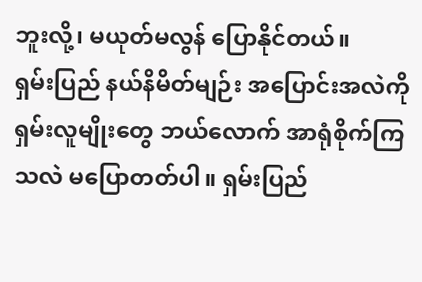ဘူးလို့၊ မယုတ်မလွန် ပြောနိုင်တယ်။
ရှမ်းပြည် နယ်နိမိတ်မျဉ်း အပြောင်းအလဲကို ရှမ်းလူမျိုးတွေ ဘယ်လောက် အာရုံစိုက်ကြသလဲ မပြောတတ်ပါ။ ရှမ်းပြည်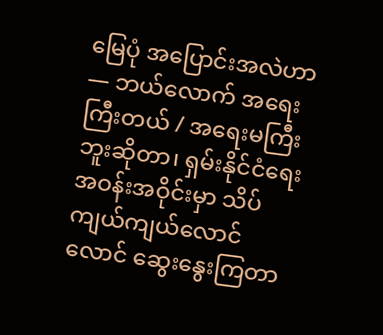မြေပုံ အပြောင်းအလဲဟာ — ဘယ်လောက် အရေးကြီးတယ် / အရေးမကြီးဘူးဆိုတာ၊ ရှမ်းနိုင်ငံရေး အဝန်းအဝိုင်းမှာ သိပ်ကျယ်ကျယ်လောင်လောင် ဆွေးနွေးကြတာ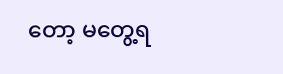တော့ မတွေ့ရ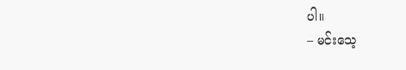ပါ။
– မင်းသေ့